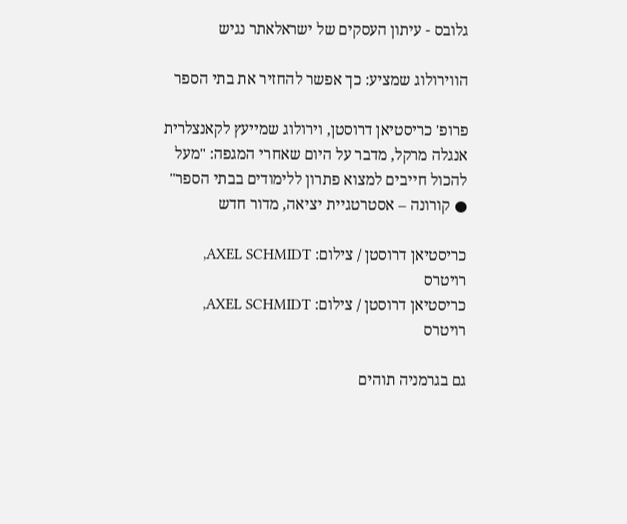גלובס - עיתון העסקים של ישראלאתר נגיש

הווירולוג שמציע: כך אפשר להחזיר את בתי הספר

פרופ' כריסטיאן דרוסטן, וירולוג שמייעץ לקאנצלרית אנגלה מרקל, מדבר על היום שאחרי המגפה: "מעל להכול חייבים למצוא פתרון ללימודים בבתי הספר" ● קורונה – אסטרטגיית יציאה, מדור חדש

כריסטיאן דרוסטן / צילום: AXEL SCHMIDT, רויטרס
כריסטיאן דרוסטן / צילום: AXEL SCHMIDT, רויטרס

גם בגרמניה תוהים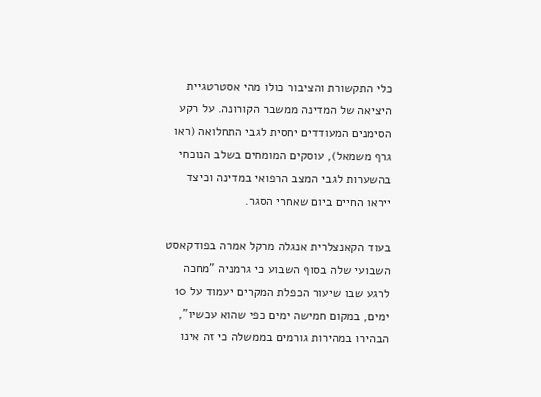כלי התקשורת והציבור כולו מהי אסטרטגיית היציאה של המדינה ממשבר הקורונה. על רקע הסימנים המעודדים יחסית לגבי התחלואה (ראו גרף משמאל), עוסקים המומחים בשלב הנוכחי בהשערות לגבי המצב הרפואי במדינה וכיצד ייראו החיים ביום שאחרי הסגר.

בעוד הקאנצלרית אנגלה מרקל אמרה בפודקאסט השבועי שלה בסוף השבוע כי גרמניה "מחכה לרגע שבו שיעור הכפלת המקרים יעמוד על 10 ימים, במקום חמישה ימים כפי שהוא עכשיו", הבהירו במהירות גורמים בממשלה כי זה אינו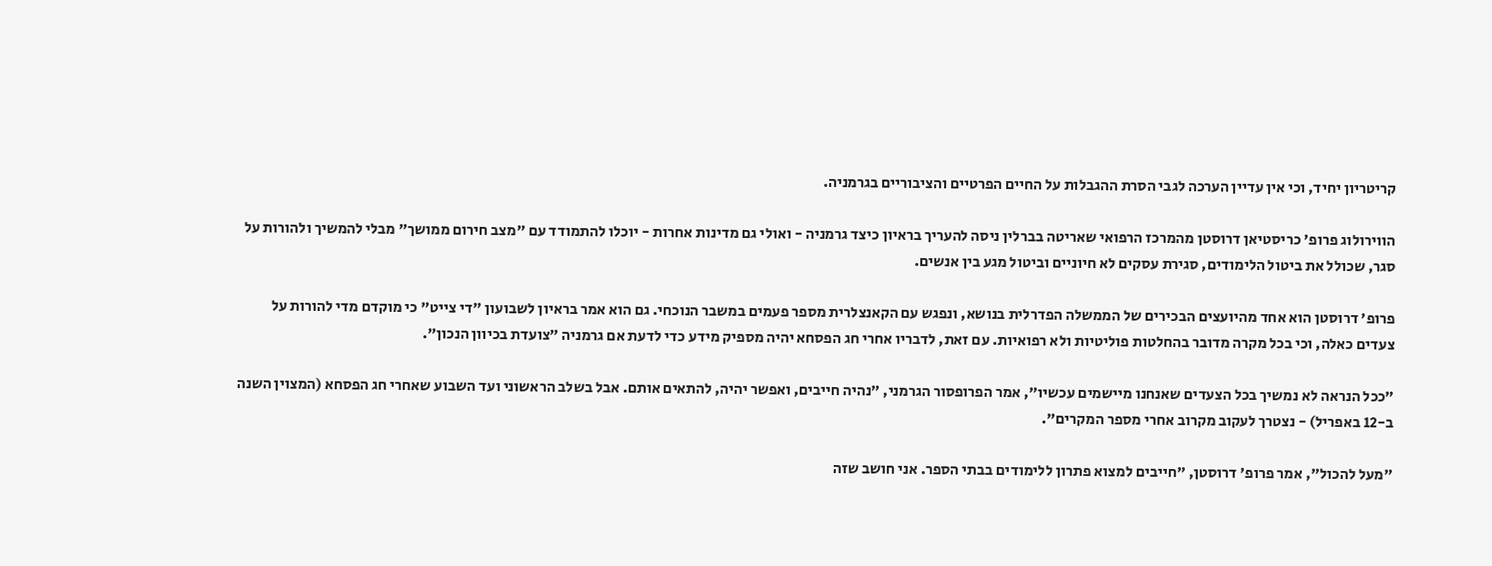קריטריון יחיד, וכי אין עדיין הערכה לגבי הסרת ההגבלות על החיים הפרטיים והציבוריים בגרמניה.

הווירולוג פרופ' כריסטיאן דרוסטן מהמרכז הרפואי שאריטה בברלין ניסה להעריך בראיון כיצד גרמניה - ואולי גם מדינות אחרות - יוכלו להתמודד עם "מצב חירום ממושך" מבלי להמשיך ולהורות על סגר, שכולל את ביטול הלימודים, סגירת עסקים לא חיוניים וביטול מגע בין אנשים.

פרופ' דרוסטן הוא אחד מהיועצים הבכירים של הממשלה הפדרלית בנושא, ונפגש עם הקאנצלרית מספר פעמים במשבר הנוכחי. גם הוא אמר בראיון לשבועון "די צייט" כי מוקדם מדי להורות על צעדים כאלה, וכי בכל מקרה מדובר בהחלטות פוליטיות ולא רפואיות. עם זאת, לדבריו אחרי חג הפסחא יהיה מספיק מידע כדי לדעת אם גרמניה "צועדת בכיוון הנכון".

"ככל הנראה לא נמשיך בכל הצעדים שאנחנו מיישמים עכשיו", אמר הפרופסור הגרמני, "נהיה חייבים, ואפשר יהיה, להתאים אותם. אבל בשלב הראשוני ועד השבוע שאחרי חג הפסחא (המצוין השנה ב-12 באפריל) - נצטרך לעקוב מקרוב אחרי מספר המקרים".

"מעל להכול", אמר פרופ' דרוסטן, "חייבים למצוא פתרון ללימודים בבתי הספר. אני חושב שזה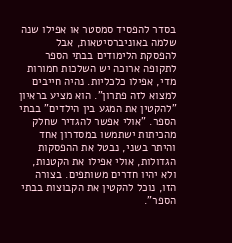בסדר להפסיד סמסטר או אפילו שנה שלמה באוניברסיטאות, אבל להפסקת הלימודים בבתי הספר לתקופה ארוכה יש השלכות חמורות מדי, אפילו כלכליות. נהיה חייבים למצוא לזה פתרון". הוא מציע בראיון "להקטין את המגע בין הילדים" בבתי הספר. "אולי אפשר להגדיר שחלק מהכיתות ישתמשו במסדרון אחד והיתר בשני, נבטל את ההפסקות הגדולות, אולי אפילו את הקטנות, ולא יהיו חדרים משותפים. בצורה הזו, נוכל להקטין את הקבוצות בבתי הספר".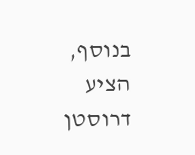בנוסף, הציע דרוסטן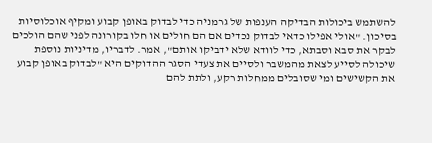להשתמש ביכולות הבדיקה הענפות של גרמניה כדי לבדוק באופן קבוע ומקיף אוכלוסיות בסיכון. "אולי אפילו כדאי לבדוק נכדים אם הם חולים או חלו בקורונה לפני שהם הולכים לבקר את סבא וסבתא, כדי לוודא שלא ידביקו אותם", אמר. לדבריו, מדיניות נוספת שיכולה לסייע לצאת מהמשבר ולסיים את צעדי הסגר ההדוקים היא "לבדוק באופן קבוע את הקשישים ומי שסובלים ממחלות רקע, ולתת להם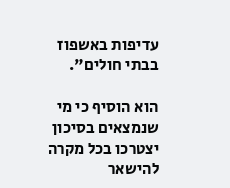עדיפות באשפוז בבתי חולים".

הוא הוסיף כי מי שנמצאים בסיכון יצטרכו בכל מקרה להישאר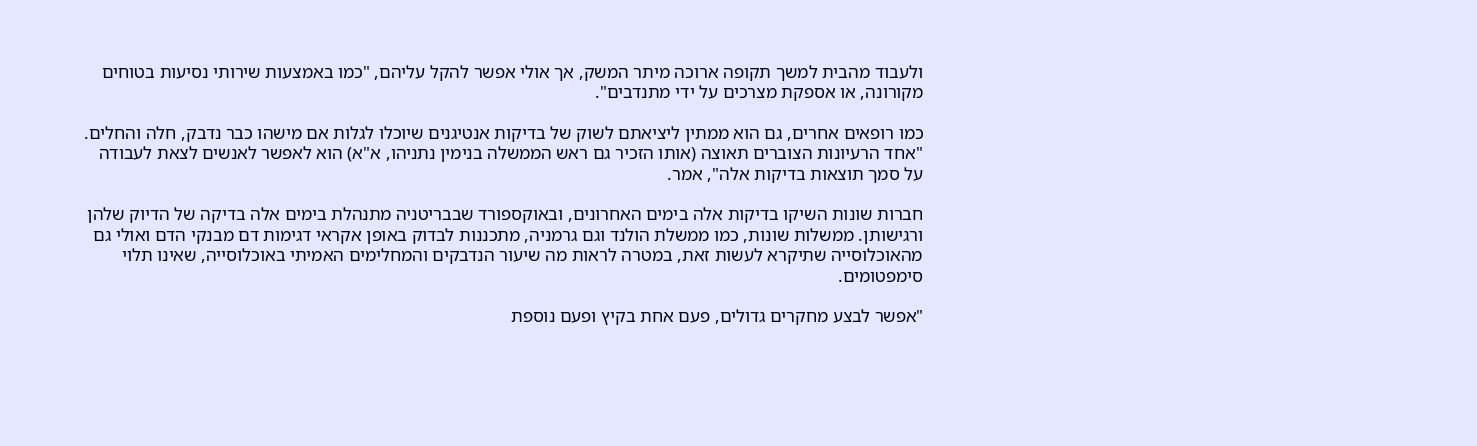ולעבוד מהבית למשך תקופה ארוכה מיתר המשק, אך אולי אפשר להקל עליהם, "כמו באמצעות שירותי נסיעות בטוחים מקורונה, או אספקת מצרכים על ידי מתנדבים".

כמו רופאים אחרים, גם הוא ממתין ליציאתם לשוק של בדיקות אנטיגנים שיוכלו לגלות אם מישהו כבר נדבק, חלה והחלים. "אחד הרעיונות הצוברים תאוצה (אותו הזכיר גם ראש הממשלה בנימין נתניהו, א"א) הוא לאפשר לאנשים לצאת לעבודה על סמך תוצאות בדיקות אלה", אמר.

חברות שונות השיקו בדיקות אלה בימים האחרונים, ובאוקספורד שבבריטניה מתנהלת בימים אלה בדיקה של הדיוק שלהן ורגישותן. ממשלות שונות, כמו ממשלת הולנד וגם גרמניה, מתכננות לבדוק באופן אקראי דגימות דם מבנקי הדם ואולי גם מהאוכלוסייה שתיקרא לעשות זאת, במטרה לראות מה שיעור הנדבקים והמחלימים האמיתי באוכלוסייה, שאינו תלוי סימפטומים.

"אפשר לבצע מחקרים גדולים, פעם אחת בקיץ ופעם נוספת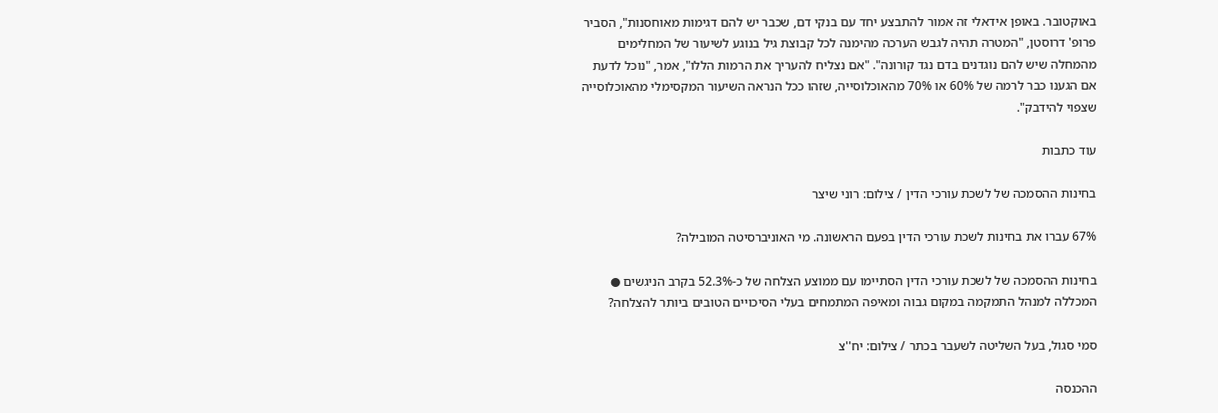באוקטובר. באופן אידאלי זה אמור להתבצע יחד עם בנקי דם, שכבר יש להם דגימות מאוחסנות", הסביר פרופ' דרוסטן, "המטרה תהיה לגבש הערכה מהימנה לכל קבוצת גיל בנוגע לשיעור של המחלימים מהמחלה שיש להם נוגדנים בדם נגד קורונה". "אם נצליח להעריך את הרמות הללו", אמר, "נוכל לדעת אם הגענו כבר לרמה של 60% או 70% מהאוכלוסייה, שזהו ככל הנראה השיעור המקסימלי מהאוכלוסייה שצפוי להידבק".

עוד כתבות

בחינות ההסמכה של לשכת עורכי הדין / צילום: רוני שיצר

67% עברו את בחינות לשכת עורכי הדין בפעם הראשונה. מי האוניברסיטה המובילה?

בחינות ההסמכה של לשכת עורכי הדין הסתיימו עם ממוצע הצלחה של כ-52.3% בקרב הניגשים ● המכללה למנהל התמקמה במקום גבוה ומאיפה המתמחים בעלי הסיכויים הטובים ביותר להצלחה?

סמי סגול, בעל השליטה לשעבר בכתר / צילום: יח''צ

ההכנסה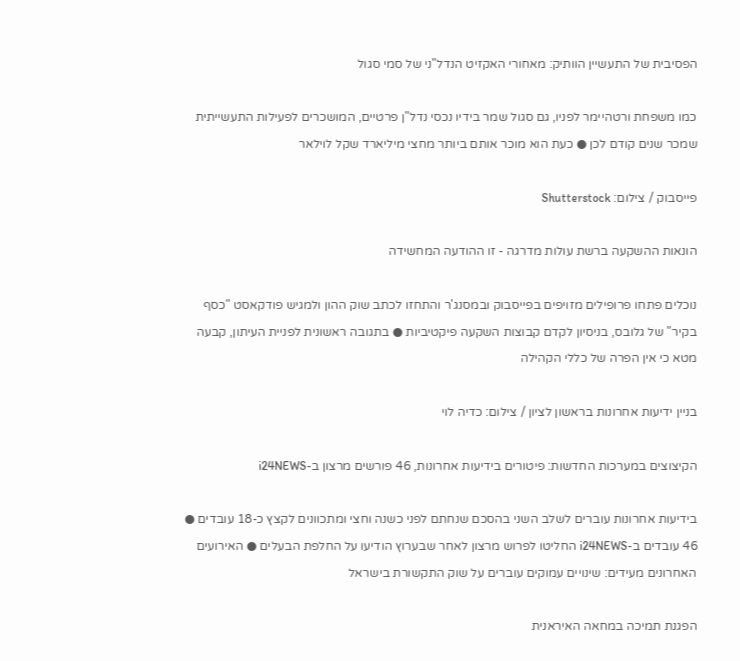הפסיבית של התעשיין הוותיק: מאחורי האקזיט הנדל"ני של סמי סגול

כמו משפחת ורטהיימר לפניו, גם סגול שמר בידיו נכסי נדל"ן פרטיים, המושכרים לפעילות התעשייתית שמכר שנים קודם לכן ● כעת הוא מוכר אותם ביותר מחצי מיליארד שקל לוילאר

פייסבוק / צילום: Shutterstock

הונאות ההשקעה ברשת עולות מדרגה - זו ההודעה המחשידה

נוכלים פתחו פרופילים מזויפים בפייסבוק ובמסנג'ר והתחזו לכתב שוק ההון ולמגיש פודקאסט "כסף בקיר" של גלובס, בניסיון לקדם קבוצות השקעה פיקטיביות ● בתגובה ראשונית לפניית העיתון, קבעה מטא כי אין הפרה של כללי הקהילה

בניין ידיעות אחרונות בראשון לציון / צילום: כדיה לוי

הקיצוצים במערכות החדשות: פיטורים בידיעות אחרונות, 46 פורשים מרצון ב-i24NEWS

בידיעות אחרונות עוברים לשלב השני בהסכם שנחתם לפני כשנה וחצי ומתכוונים לקצץ כ-18 עובדים ● 46 עובדים ב-i24NEWS החליטו לפרוש מרצון לאחר שבערוץ הודיעו על החלפת הבעלים ● האירועים האחרונים מעידים: שינויים עמוקים עוברים על שוק התקשורת בישראל

הפגנת תמיכה במחאה האיראנית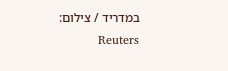במדריד / צילום: Reuters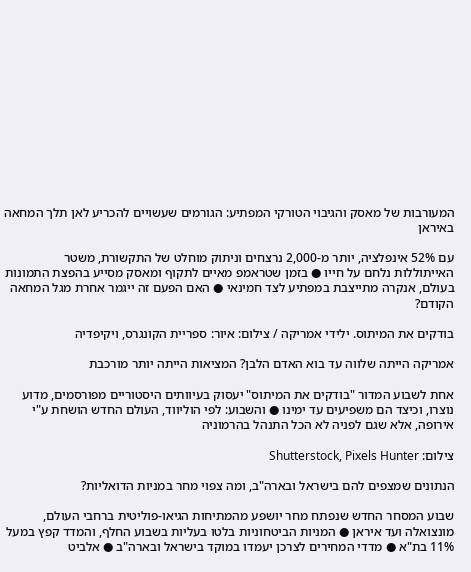המעורבות של מאסק והגיבוי הטורקי המפתיע: הגורמים שעשויים להכריע לאן תלך המחאה באיראן

עם 52% אינפלציה, יותר מ-2,000 נרצחים וניתוק מוחלט של התקשורת, משטר האייתוללות נלחם על חייו ● בזמן שטראמפ מאיים לתקוף ומאסק מסייע בהפצת התמונות בעולם, אנקרה מתייצבת במפתיע לצד חמינאי ● האם הפעם זה ייגמר אחרת מגל המחאה הקודם?

בודקים את המיתוס. ילידי אמריקה / צילום: איור: ספריית הקונגרס, ויקיפדיה

אמריקה הייתה שלווה עד בוא האדם הלבן? המציאות הייתה יותר מורכבת

אחת לשבוע המדור "בודקים את המיתוס" יעסוק בעיוותים היסטוריים מפורסמים, מדוע נוצרו, וכיצד הם משפיעים עד ימינו ● והשבוע: לפי הוליווד, העולם החדש הושחת ע"י אירופה, אלא שגם לפניה לא הכל התנהל בהרמוניה

צילום: Shutterstock, Pixels Hunter

הנתונים שמצפים להם בישראל ובארה"ב, ומה צפוי מחר במניות הדואליות?

שבוע המסחר החדש שנפתח מחר יושפע מהמתיחות הגיאו-פוליטית ברחבי העולם, מונצואלה ועד איראן ● המניות הביטחוניות בלטו בעליות בשבוע החלף, והמדד קפץ במעל 11% בת"א ● מדדי המחירים לצרכן יעמדו במוקד בישראל ובארה"ב ● אלביט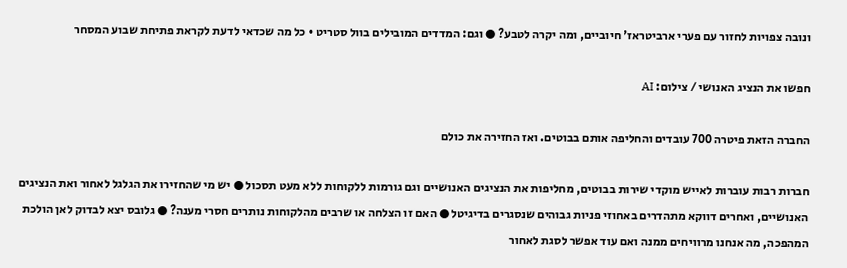ונובה צפויות לחזור עם פערי ארביטראז' חיוביים, ומה יקרה לטבע? ● וגם: המדדים המובילים בוול סטריט • כל מה שכדאי לדעת לקראת פתיחת שבוע המסחר

חפשו את הנציג האנושי / צילום: AI

החברה הזאת פיטרה 700 עובדים והחליפה אותם בבוטים. ואז החזירה את כולם

חברות רבות עוברות לאייש מוקדי שירות בבוטים, מחליפות את הנציגים האנושיים וגם גורמות ללקוחות ללא מעט תסכול ● יש מי שהחזירו את הגלגל לאחור ואת הנציגים האנושיים, ואחרים דווקא מתהדרים באחוזי פניות גבוהים שנסגרים בדיגיטל ● האם זו הצלחה או שרבים מהלקוחות נותרים חסרי מענה? ● גלובס יצא לבדוק לאן הולכת המהפכה, מה אנחנו מרוויחים ממנה ואם עוד אפשר לסגת לאחור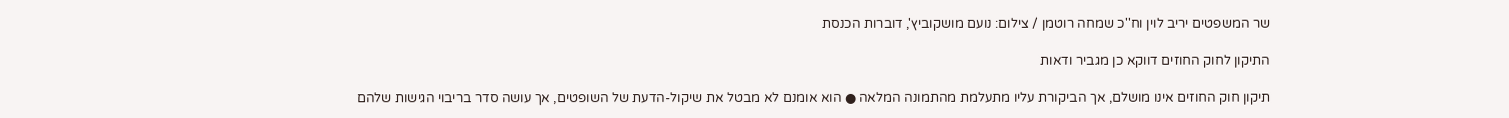שר המשפטים יריב לוין וח''כ שמחה רוטמן / צילום: נועם מושקוביץ', דוברות הכנסת

התיקון לחוק החוזים דווקא כן מגביר ודאות

תיקון חוק החוזים אינו מושלם, אך הביקורת עליו מתעלמת מהתמונה המלאה ● הוא אומנם לא מבטל את שיקול-הדעת של השופטים, אך עושה סדר בריבוי הגישות שלהם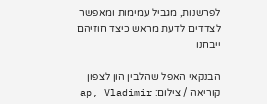לפרשנות, מגביל עמימות ומאפשר לצדדים לדעת מראש כיצד חוזיהם ייבחנו

הבנקאי האפל שהלבין הון לצפון קוריאה / צילום: ap, Vladimir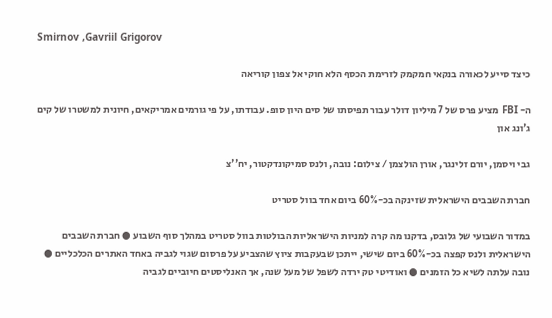Smirnov ,Gavriil Grigorov

כיצד סייע לכאורה בנקאי חמקמק לזרימת הכסף הלא חוקי אל צפון קוריאה

ה- FBI מציע פרס של 7 מיליון דולר עבור תפיסתו של סים היון סופ. עבודתו, על פי גורמים אמריקאים, חיונית למשטרו של קים ג'ונג און

גבי ויסמן, יורם זלינגר, אורן הולצמן / צילום: נובה, ולנס סמיקונדקטור, יח''צ

חברת השבבים הישראלית שזינקה בכ-60% ביום אחד בוול סטריט

במדור השבועי של גלובס, בדקנו מה קרה למניות הישראליות הבולטות בוול סטריט במהלך סוף השבוע ● חברת השבבים הישראלית ולנס קפצה בכ-60% ביום שישי, ייתכן שבעקבות ציוץ שהצביע על פרסום שגוי לגביה באחד האתרים הכלכליים ● נובה עלתה לשיא כל הזמנים ● ואודיטי טק ירדה לשפל של מעל שנה, אך האנליסטים חיוביים לגביה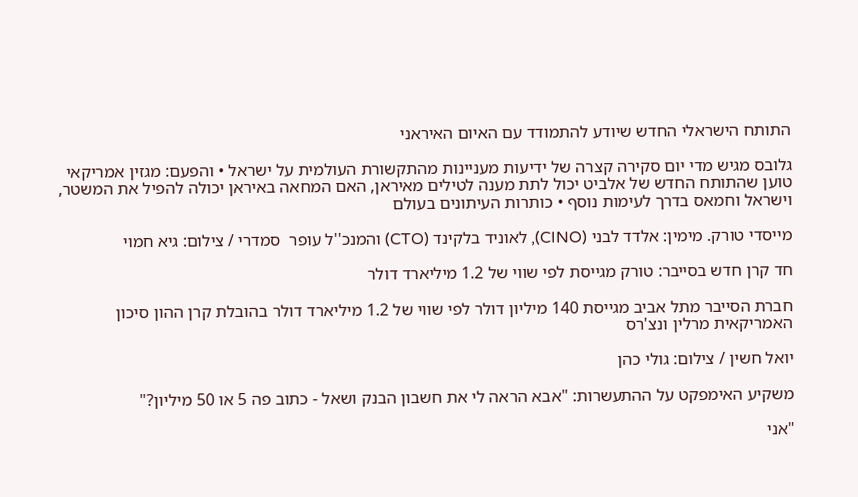התותח הישראלי החדש שיודע להתמודד עם האיום האיראני

גלובס מגיש מדי יום סקירה קצרה של ידיעות מעניינות מהתקשורת העולמית על ישראל • והפעם: מגזין אמריקאי טוען שהתותח החדש של אלביט יכול לתת מענה לטילים מאיראן, האם המחאה באיראן יכולה להפיל את המשטר, וישראל וחמאס בדרך לעימות נוסף • כותרות העיתונים בעולם

מייסדי טורק. מימין: אלדד לבני (CINO), לאוניד בלקינד (CTO) והמנכ''ל עופר  סמדרי / צילום: גיא חמוי

חד קרן חדש בסייבר: טורק מגייסת לפי שווי של 1.2 מיליארד דולר

חברת הסייבר מתל אביב מגייסת 140 מיליון דולר לפי שווי של 1.2 מיליארד דולר בהובלת קרן ההון סיכון האמריקאית מרלין ונצ'רס

יואל חשין / צילום: גולי כהן

משקיע האימפקט על ההתעשרות: "אבא הראה לי את חשבון הבנק ושאל - כתוב פה 5 או 50 מיליון?"

"אני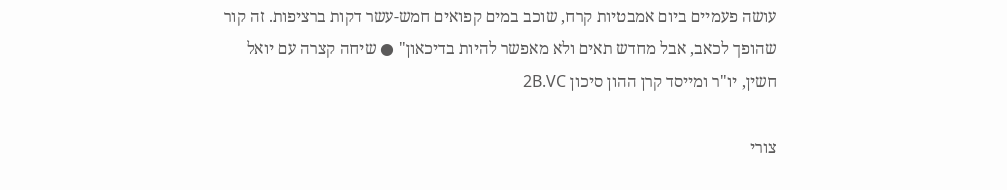עושה פעמיים ביום אמבטיות קרח, שוכב במים קפואים חמש-עשר דקות ברציפות. זה קור שהופך לכאב, אבל מחדש תאים ולא מאפשר להיות בדיכאון" ● שיחה קצרה עם יואל חשין, יו"ר ומייסד קרן ההון סיכון 2B.VC

צורי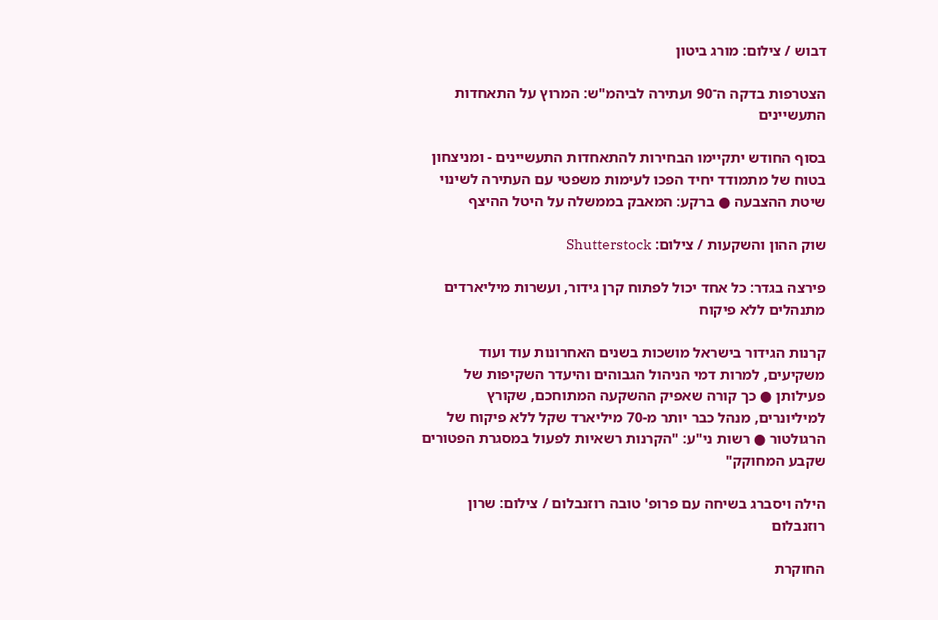דבוש / צילום: מורג ביטון

הצטרפות בדקה ה־90 ועתירה לביהמ"ש: המרוץ על התאחדות התעשיינים

בסוף החודש יתקיימו הבחירות להתאחדות התעשיינים - ומניצחון בטוח של מתמודד יחיד הפכו לעימות משפטי עם העתירה לשינוי שיטת ההצבעה ● ברקע: המאבק בממשלה על היטל ההיצף

שוק ההון והשקעות / צילום: Shutterstock

פירצה בגדר: כל אחד יכול לפתוח קרן גידור, ועשרות מיליארדים מתנהלים ללא פיקוח

קרנות הגידור בישראל מושכות בשנים האחרונות עוד ועוד משקיעים, למרות דמי הניהול הגבוהים והיעדר השקיפות של פעילותן ● כך קורה שאפיק ההשקעה המתוחכם, שקורץ למיליונרים, מנהל כבר יותר מ-70 מיליארד שקל ללא פיקוח של הרגולטור ● רשות ני"ע: "הקרנות רשאיות לפעול במסגרת הפטורים שקבע המחוקק"

הילה ויסברג בשיחה עם פרופ' טובה רוזנבלום / צילום: שרון רוזנבלום

החוקרת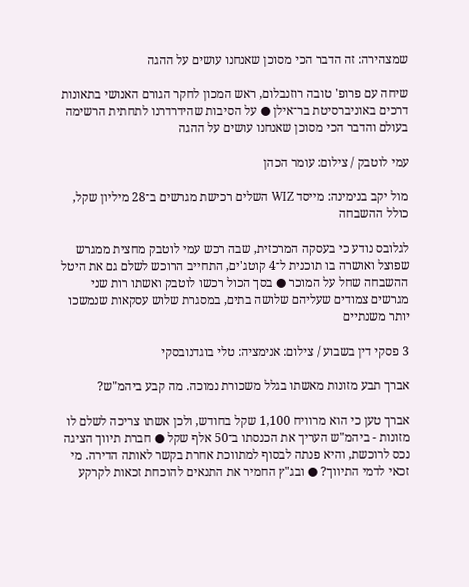שמצהירה: זה הדבר הכי מסוכן שאנחנו עושים על ההגה

שיחה עם פרופ' טובה רוזנבלום, ראש המכון לחקר הגורם האנושי בתאונות דרכים באוניברסיטת בר־אילן ● על הסיבות שהידרדרנו לתחתית הרשימה בעולם והדבר הכי מסוכן שאנחנו עושים על ההגה

עמי לוטבק / צילום: עומר הכהן

מול יקב בנימינה: מייסד WIZ השלים רכישת מגרשים ב־28 מיליון שקל, כולל ההשבחה

לגלובס נודע כי בעסקה המרכזית, שבה רכש עמי לוטבק מחצית ממגרש שפוצל ואושרה בו תוכנית ל־4 קוטג'ים, התחייב הרוכש לשלם גם את היטל ההשבחה שחל על המוכר ● בסך הכול רכשו לוטבק ואשתו רות שני מגרשים צמודים שעליהם שלושה בתים, במסגרת שלוש עסקאות שנמשכו יותר משנתיים

3 פסקי דין בשבוע / צילום: אנימציה: טלי בוגדנובסקי

אברך תבע מזונות מאשתו בגלל משכורת נמוכה. מה קבע ביהמ"ש?

אברך טען כי הוא מרוויח 1,100 שקל בחודש, ולכן אשתו צריכה לשלם לו מזונות - ביהמ"ש העריך את הכנסתו ב־50 אלף שקל ● חברת תיווך הציגה נכס לרוכשת, והיא פנתה לבסוף למתווכת אחרת בקשר לאותה הדירה. מי זכאי לדמי התיווך? ● ובג"ץ החמיר את התנאים להוכחת זכאות לקרקע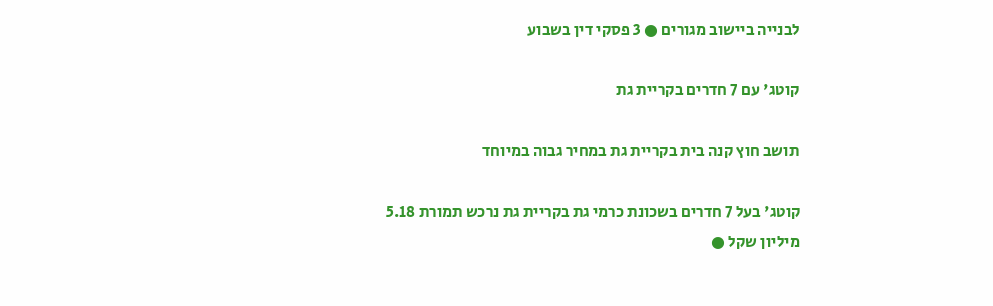לבנייה ביישוב מגורים ● 3 פסקי דין בשבוע

קוטג' עם 7 חדרים בקריית גת

תושב חוץ קנה בית בקריית גת במחיר גבוה במיוחד

קוטג' בעל 7 חדרים בשכונת כרמי גת בקריית גת נרכש תמורת 5.18 מיליון שקל ●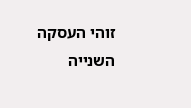זוהי העסקה השנייה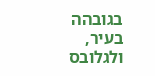בגובהה בעיר, ולגלובס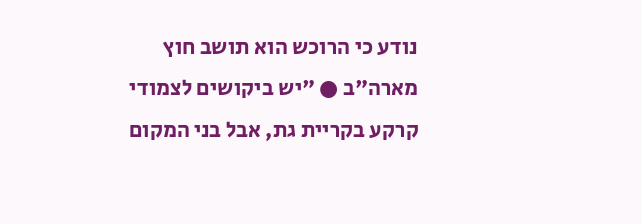נודע כי הרוכש הוא תושב חוץ מארה"ב ● "יש ביקושים לצמודי קרקע בקריית גת, אבל בני המקום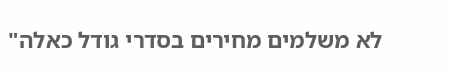לא משלמים מחירים בסדרי גודל כאלה"